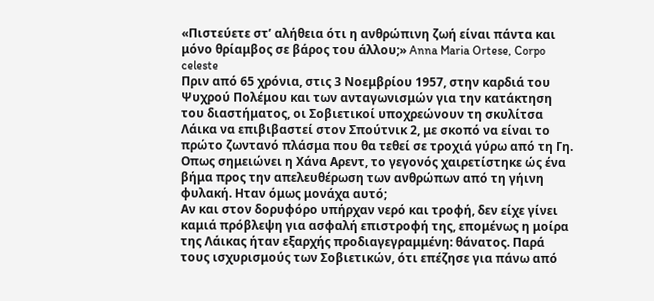«Πιστεύετε στ’ αλήθεια ότι η ανθρώπινη ζωή είναι πάντα και μόνο θρίαμβος σε βάρος του άλλου;» Anna Maria Ortese, Corpo celeste
Πριν από 65 χρόνια, στις 3 Νοεμβρίου 1957, στην καρδιά του Ψυχρού Πολέμου και των ανταγωνισμών για την κατάκτηση του διαστήματος, οι Σοβιετικοί υποχρεώνουν τη σκυλίτσα Λάικα να επιβιβαστεί στον Σπούτνικ 2, με σκοπό να είναι το πρώτο ζωντανό πλάσμα που θα τεθεί σε τροχιά γύρω από τη Γη.
Οπως σημειώνει η Χάνα Αρεντ, το γεγονός χαιρετίστηκε ώς ένα βήμα προς την απελευθέρωση των ανθρώπων από τη γήινη φυλακή. Ηταν όμως μονάχα αυτό;
Αν και στον δορυφόρο υπήρχαν νερό και τροφή, δεν είχε γίνει καμιά πρόβλεψη για ασφαλή επιστροφή της, επομένως η μοίρα της Λάικας ήταν εξαρχής προδιαγεγραμμένη: θάνατος. Παρά τους ισχυρισμούς των Σοβιετικών, ότι επέζησε για πάνω από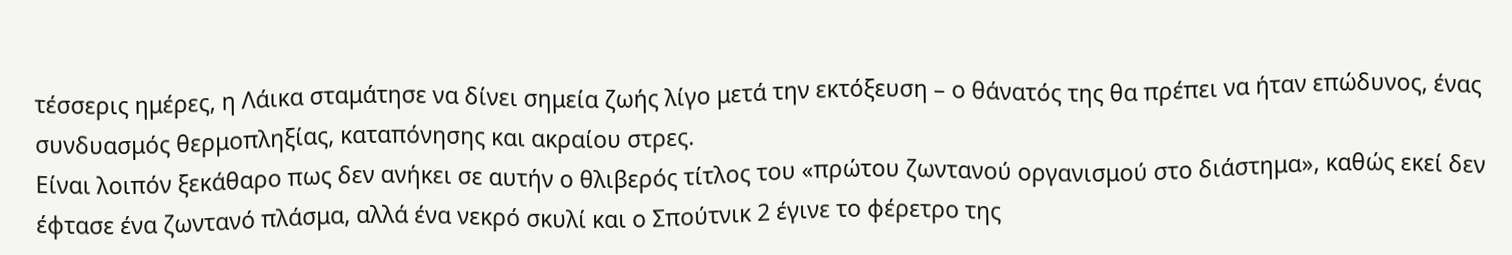τέσσερις ημέρες, η Λάικα σταμάτησε να δίνει σημεία ζωής λίγο μετά την εκτόξευση – ο θάνατός της θα πρέπει να ήταν επώδυνος, ένας συνδυασμός θερμοπληξίας, καταπόνησης και ακραίου στρες.
Είναι λοιπόν ξεκάθαρο πως δεν ανήκει σε αυτήν ο θλιβερός τίτλος του «πρώτου ζωντανού οργανισμού στο διάστημα», καθώς εκεί δεν έφτασε ένα ζωντανό πλάσμα, αλλά ένα νεκρό σκυλί και ο Σπούτνικ 2 έγινε το φέρετρο της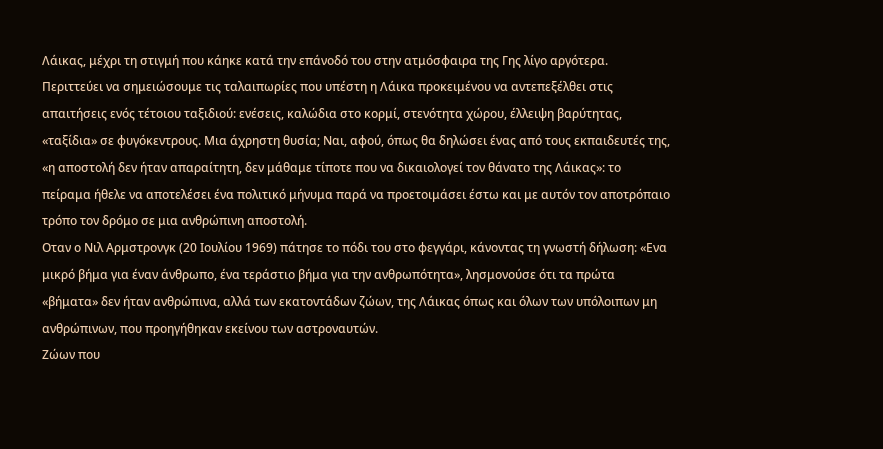Λάικας, μέχρι τη στιγμή που κάηκε κατά την επάνοδό του στην ατμόσφαιρα της Γης λίγο αργότερα.
Περιττεύει να σημειώσουμε τις ταλαιπωρίες που υπέστη η Λάικα προκειμένου να αντεπεξέλθει στις απαιτήσεις ενός τέτοιου ταξιδιού: ενέσεις, καλώδια στο κορμί, στενότητα χώρου, έλλειψη βαρύτητας, «ταξίδια» σε φυγόκεντρους. Μια άχρηστη θυσία; Ναι, αφού, όπως θα δηλώσει ένας από τους εκπαιδευτές της, «η αποστολή δεν ήταν απαραίτητη, δεν μάθαμε τίποτε που να δικαιολογεί τον θάνατο της Λάικας»: το πείραμα ήθελε να αποτελέσει ένα πολιτικό μήνυμα παρά να προετοιμάσει έστω και με αυτόν τον αποτρόπαιο τρόπο τον δρόμο σε μια ανθρώπινη αποστολή.
Οταν ο Νιλ Αρμστρονγκ (20 Ιουλίου 1969) πάτησε το πόδι του στο φεγγάρι, κάνοντας τη γνωστή δήλωση: «Ενα μικρό βήμα για έναν άνθρωπο, ένα τεράστιο βήμα για την ανθρωπότητα», λησμονούσε ότι τα πρώτα «βήματα» δεν ήταν ανθρώπινα, αλλά των εκατοντάδων ζώων, της Λάικας όπως και όλων των υπόλοιπων μη ανθρώπινων, που προηγήθηκαν εκείνου των αστροναυτών.
Ζώων που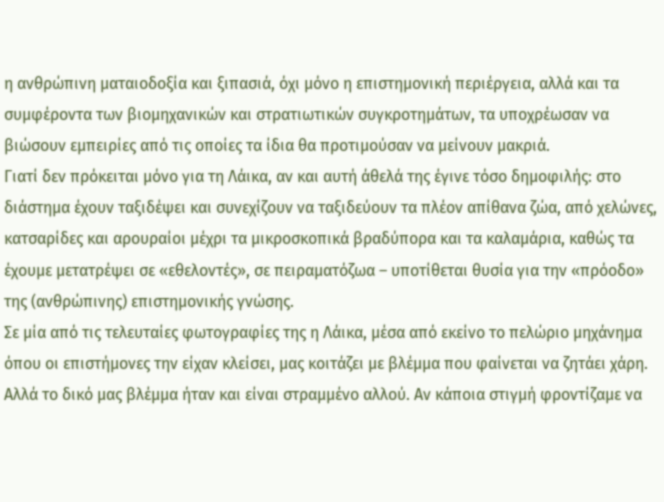η ανθρώπινη ματαιοδοξία και ξιπασιά, όχι μόνο η επιστημονική περιέργεια, αλλά και τα συμφέροντα των βιομηχανικών και στρατιωτικών συγκροτημάτων, τα υποχρέωσαν να βιώσουν εμπειρίες από τις οποίες τα ίδια θα προτιμούσαν να μείνουν μακριά.
Γιατί δεν πρόκειται μόνο για τη Λάικα, αν και αυτή άθελά της έγινε τόσο δημοφιλής: στο διάστημα έχουν ταξιδέψει και συνεχίζουν να ταξιδεύουν τα πλέον απίθανα ζώα, από χελώνες, κατσαρίδες και αρουραίοι μέχρι τα μικροσκοπικά βραδύπορα και τα καλαμάρια, καθώς τα έχουμε μετατρέψει σε «εθελοντές», σε πειραματόζωα – υποτίθεται θυσία για την «πρόοδο» της (ανθρώπινης) επιστημονικής γνώσης.
Σε μία από τις τελευταίες φωτογραφίες της η Λάικα, μέσα από εκείνο το πελώριο μηχάνημα όπου οι επιστήμονες την είχαν κλείσει, μας κοιτάζει με βλέμμα που φαίνεται να ζητάει χάρη. Αλλά το δικό μας βλέμμα ήταν και είναι στραμμένο αλλού. Αν κάποια στιγμή φροντίζαμε να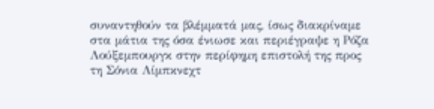συναντηθούν τα βλέμματά μας, ίσως διακρίναμε στα μάτια της όσα ένιωσε και περιέγραψε η Ρόζα Λούξεμπουργκ στην περίφημη επιστολή της προς τη Σόνια Λίμπκνεχτ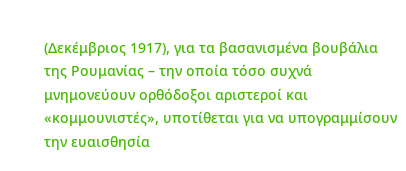(Δεκέμβριος 1917), για τα βασανισμένα βουβάλια της Ρουμανίας – την οποία τόσο συχνά μνημονεύουν ορθόδοξοι αριστεροί και «κομμουνιστές», υποτίθεται για να υπογραμμίσουν την ευαισθησία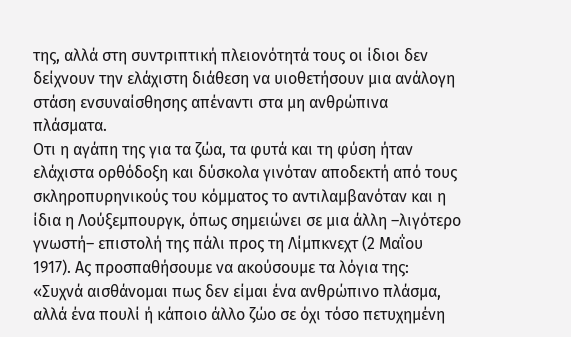της, αλλά στη συντριπτική πλειονότητά τους οι ίδιοι δεν δείχνουν την ελάχιστη διάθεση να υιοθετήσουν μια ανάλογη στάση ενσυναίσθησης απέναντι στα μη ανθρώπινα πλάσματα.
Οτι η αγάπη της για τα ζώα, τα φυτά και τη φύση ήταν ελάχιστα ορθόδοξη και δύσκολα γινόταν αποδεκτή από τους σκληροπυρηνικούς του κόμματος το αντιλαμβανόταν και η ίδια η Λούξεμπουργκ, όπως σημειώνει σε μια άλλη –λιγότερο γνωστή– επιστολή της πάλι προς τη Λίμπκνεχτ (2 Μαΐου 1917). Ας προσπαθήσουμε να ακούσουμε τα λόγια της: «Συχνά αισθάνομαι πως δεν είμαι ένα ανθρώπινο πλάσμα, αλλά ένα πουλί ή κάποιο άλλο ζώο σε όχι τόσο πετυχημένη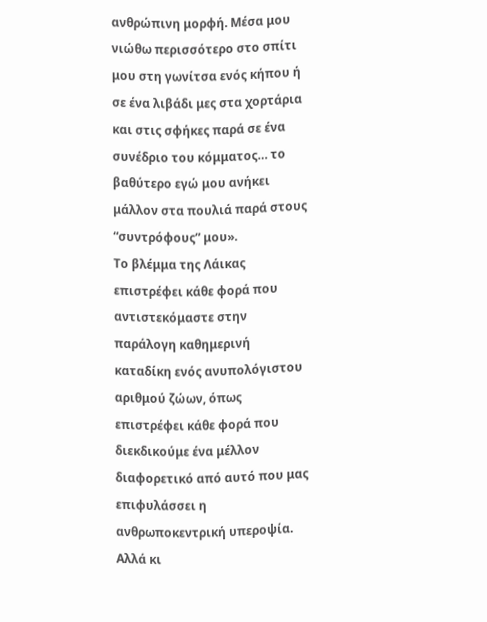ανθρώπινη μορφή. Μέσα μου νιώθω περισσότερο στο σπίτι μου στη γωνίτσα ενός κήπου ή σε ένα λιβάδι μες στα χορτάρια και στις σφήκες παρά σε ένα συνέδριο του κόμματος… το βαθύτερο εγώ μου ανήκει μάλλον στα πουλιά παρά στους “συντρόφους” μου».
Το βλέμμα της Λάικας επιστρέφει κάθε φορά που αντιστεκόμαστε στην παράλογη καθημερινή καταδίκη ενός ανυπολόγιστου αριθμού ζώων, όπως επιστρέφει κάθε φορά που διεκδικούμε ένα μέλλον διαφορετικό από αυτό που μας επιφυλάσσει η ανθρωποκεντρική υπεροψία. Αλλά κι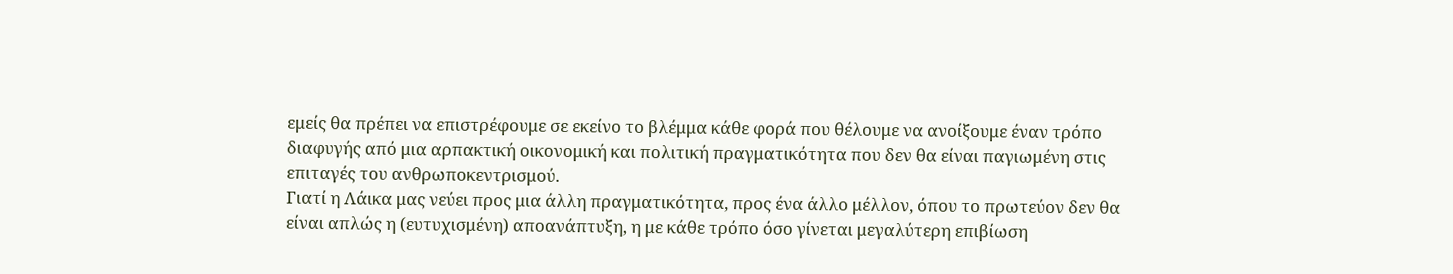εμείς θα πρέπει να επιστρέφουμε σε εκείνο το βλέμμα κάθε φορά που θέλουμε να ανοίξουμε έναν τρόπο διαφυγής από μια αρπακτική οικονομική και πολιτική πραγματικότητα που δεν θα είναι παγιωμένη στις επιταγές του ανθρωποκεντρισμού.
Γιατί η Λάικα μας νεύει προς μια άλλη πραγματικότητα, προς ένα άλλο μέλλον, όπου το πρωτεύον δεν θα είναι απλώς η (ευτυχισμένη) αποανάπτυξη, η με κάθε τρόπο όσο γίνεται μεγαλύτερη επιβίωση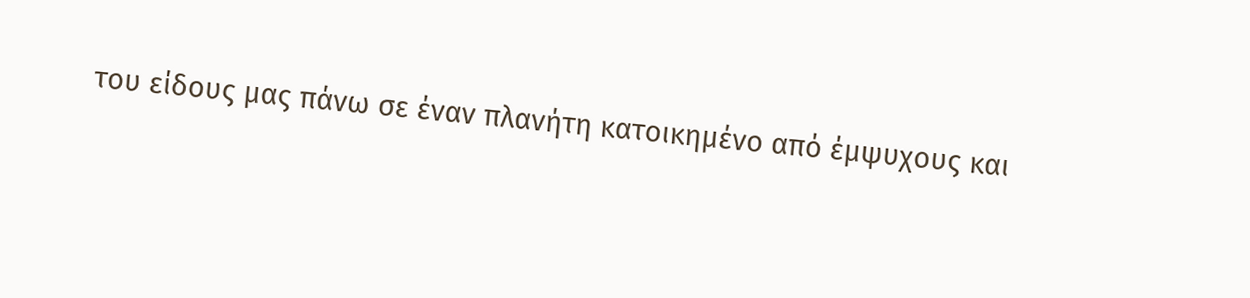του είδους μας πάνω σε έναν πλανήτη κατοικημένο από έμψυχους και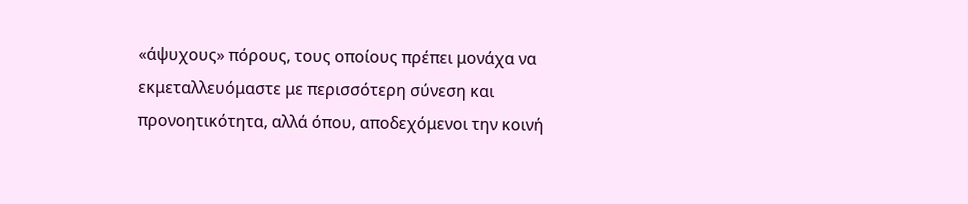«άψυχους» πόρους, τους οποίους πρέπει μονάχα να εκμεταλλευόμαστε με περισσότερη σύνεση και προνοητικότητα, αλλά όπου, αποδεχόμενοι την κοινή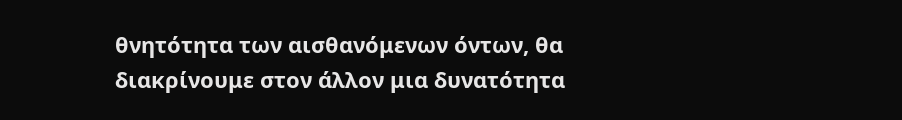θνητότητα των αισθανόμενων όντων, θα διακρίνουμε στον άλλον μια δυνατότητα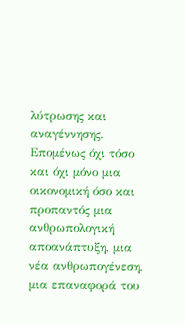λύτρωσης και αναγέννησης. Επομένως όχι τόσο και όχι μόνο μια οικονομική όσο και προπαντός μια ανθρωπολογική αποανάπτυξη, μια νέα ανθρωπογένεση, μια επαναφορά του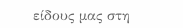είδους μας στη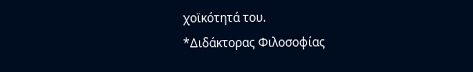χοϊκότητά του.
*Διδάκτορας Φιλοσοφίας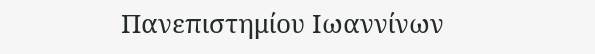Πανεπιστημίου Ιωαννίνων